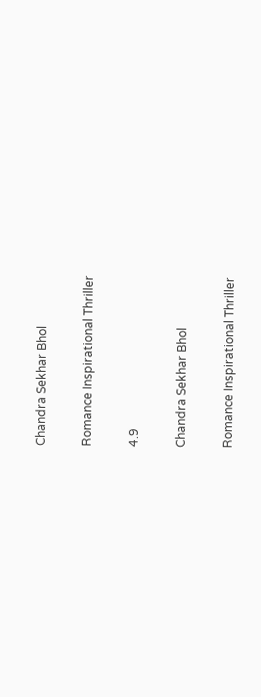Chandra Sekhar Bhol

Romance Inspirational Thriller

4.9

Chandra Sekhar Bhol

Romance Inspirational Thriller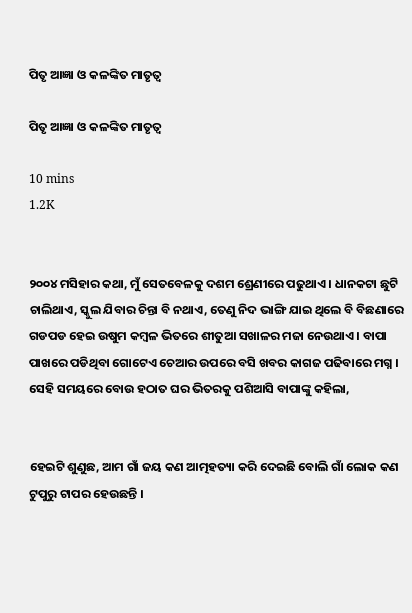ପିତୃ ଆଜ୍ଞା ଓ କଳଙ୍କିତ ମାତୃତ୍ଵ

ପିତୃ ଆଜ୍ଞା ଓ କଳଙ୍କିତ ମାତୃତ୍ଵ

10 mins
1.2K


୨୦୦୪ ମସିହାର କଥା, ମୁଁ ସେତବେଳକୁ ଦଶମ ଶ୍ରେଣୀରେ ପଢୁଥାଏ । ଧାନକଟା ଛୁଟି ଚାଲିଥାଏ, ସ୍କୁଲ ଯିବାର ଚିନ୍ତା ବି ନଥାଏ, ତେଣୁ ନିଦ ଭାଙ୍ଗି ଯାଇ ଥିଲେ ବି ବିଛଣାରେ ଗଡପଡ ହେଇ ଉଷୁମ କମ୍ବଳ ଭିତରେ ଶୀତୁଆ ସଖାଳର ମଜା ନେଉଥାଏ । ବାପା ପାଖରେ ପଡିଥିବା ଗୋଟେଏ ଚେଆର ଉପରେ ବସି ଖବର କାଗଜ ପଢିବାରେ ମଗ୍ନ । ସେହି ସମୟରେ ବୋଉ ହଠାତ ଘର ଭିତରକୁ ପଶିଆସି ବାପାଙ୍କୁ କହିଲା,


ହେଇଟି ଶୁଣୁଛ, ଆମ ଗାଁ ଜୟ କଣ ଆତ୍ମହତ୍ୟା କରି ଦେଇଛି ବୋଲି ଗାଁ ଲୋକ କଣ ଟୁପୁରୁ ଟାପର ହେଉଛନ୍ତି ।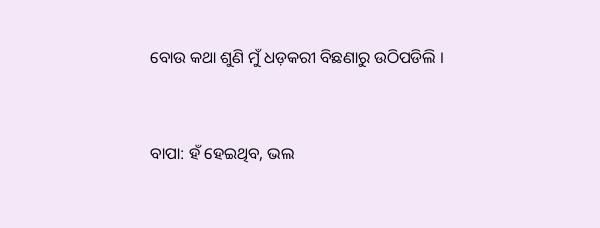ବୋଉ କଥା ଶୁଣି ମୁଁ ଧଡ଼କରୀ ବିଛଣାରୁ ଉଠିପଡିଲି ।


ବାପା: ହଁ ହେଇଥିବ, ଭଲ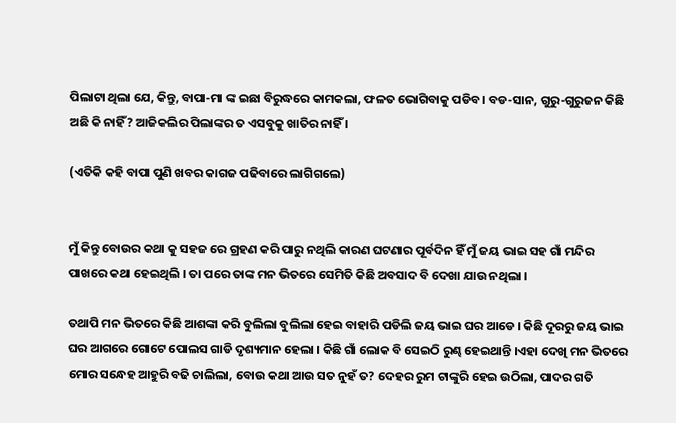ପିଲାଟା ଥିଲା ଯେ, କିନ୍ତୁ, ବାପା-ମା ଙ୍କ ଇଛା ବିରୁଦ୍ଧରେ କାମକଲା, ଫଳତ ଭୋଗିବାକୁ ପଡିବ। ବଡ-ସାନ, ଗୁରୁ-ଗୁରୁଜନ କିଛି ଅଛି କି ନାହିଁ? ଆଜିକଲିର ପିଲାଙ୍କର ତ ଏସବୁକୁ ଖାତିର ନାହିଁ ।

(ଏତିକି କହି ବାପା ପୁଣି ଖବର କାଗଜ ପଢିବାରେ ଲାଗିଗଲେ)


ମୁଁ କିନ୍ତୁ ବୋଉର କଥା କୁ ସହଜ ରେ ଗ୍ରହଣ କରି ପାରୁ ନଥିଲି କାରଣ ଘଟଣାର ପୂର୍ବଦିନ ହିଁ ମୁଁ ଜୟ ଭାଇ ସହ ଗାଁ ମନ୍ଦିର ପାଖରେ କଥା ହେଇଥିଲି । ତା ପରେ ତାଙ୍କ ମନ ଭିତରେ ସେମିତି କିଛି ଅବସାଦ ବି ଦେଖା ଯାଉ ନଥିଲା ।

ତଥାପି ମନ ଭିତରେ କିଛି ଆଶଙ୍କା କରି ବୁଲିଲା ବୁଲିଲା ହେଇ ବାହାରି ପଡିଲି ଜୟ ଭାଇ ଘର ଆଡେ । କିଛି ଦୂରରୁ ଜୟ ଭାଇ ଘର ଆଗରେ ଗୋଟେ ପୋଲସ ଗାଡି ଦୃଶ୍ୟମାନ ହେଲା । କିଛି ଗାଁ ଲୋକ ବି ସେଇଠି ରୁଣ୍ଢ ହେଇଥାନ୍ତି ।ଏହା ଦେଖି ମନ ଭିତରେ ମୋର ସନ୍ଧେହ ଆହୁରି ବଢି ଚାଲିଲା, ବୋଉ କଥା ଆଉ ସତ ନୁହଁ ତ? ଦେହର ରୁମ ଟାଙ୍କୁରି ହେଇ ଉଠିଲା, ପାଦର ଗତି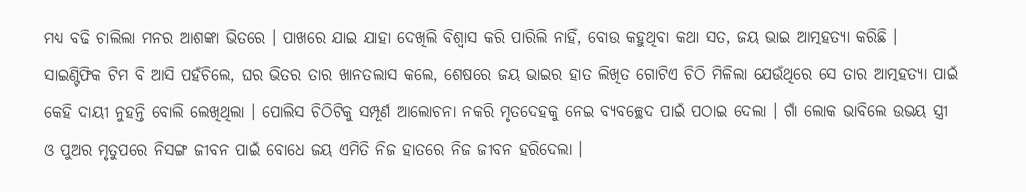ମଧ୍ୟ ବଢି ଚାଲିଲା ମନର ଆଶଙ୍କା ଭିତରେ । ପାଖରେ ଯାଇ ଯାହା ଦେଖିଲି ବିଶ୍ୱାସ କରି ପାରିଲି ନାହିଁ, ବୋଉ କହୁଥିବା କଥା ସତ, ଜୟ ଭାଇ ଆତ୍ମହତ୍ୟା କରିଛି । ସାଇଣ୍ଟିଫିକ ଟିମ ବି ଆସି ପହଁଚିଲେ, ଘର ଭିତର ତାର ଖାନତଲାସ କଲେ, ଶେଷରେ ଜୟ ଭାଇର ହାତ ଲିଖିତ ଗୋଟିଏ ଚିଠି ମିଳିଲା ଯେଉଁଥିରେ ସେ ତାର ଆତ୍ମହତ୍ୟା ପାଇଁ କେହି ଦାୟୀ ନୁହନ୍ତି ବୋଲି ଲେଖିଥିଲା । ପୋଲିସ ଚିଠିଟିକୁ ସମ୍ପୂର୍ଣ ଆଲୋଚନା ନକରି ମୃତଦେହକୁ ନେଇ ବ୍ୟବଚ୍ଛେଦ ପାଇଁ ପଠାଇ ଦେଲା । ଗାଁ ଲୋକ ଭାବିଲେ ଉଭୟ ସ୍ତ୍ରୀ ଓ ପୁଅର ମୃତୁପରେ ନିସଙ୍ଗ ଜୀବନ ପାଇଁ ବୋଧେ ଜୟ ଏମିତି ନିଜ ହାତରେ ନିଜ ଜୀବନ ହରିଦେଲା ।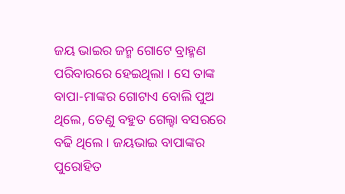ଜୟ ଭାଇର ଜନ୍ମ ଗୋଟେ ବ୍ରାହ୍ମଣ ପରିବାରରେ ହେଇଥିଲା । ସେ ତାଙ୍କ ବାପା-ମାଙ୍କର ଗୋଟାଏ ବୋଲି ପୁଅ ଥିଲେ, ତେଣୁ ବହୁତ ଗେଲ୍ହା ବସରରେ ବଢି ଥିଲେ । ଜୟଭାଇ ବାପାଙ୍କର ପୁରୋହିତ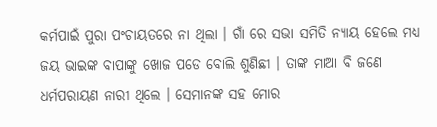କର୍ମପାଇଁ ପୁରା ପଂଚାୟତରେ ନା ଥିଲା । ଗାଁ ରେ ସଭା ସମିତି ନ୍ୟାୟ ହେଲେ ମଧ୍ୟ ଜୟ ଭାଇଙ୍କ ବାପାଙ୍କୁ ଖୋଜ ପଡେ ବୋଲି ଶୁଣିଛୀ । ତାଙ୍କ ମାଆ ବି ଜଣେ ଧର୍ମପରାୟଣ ନାରୀ ଥିଲେ । ସେମାନଙ୍କ ସହ ମୋର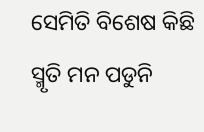ସେମିତି ବିଶେଷ କିଛି ସ୍ମୃତି ମନ ପଡୁନି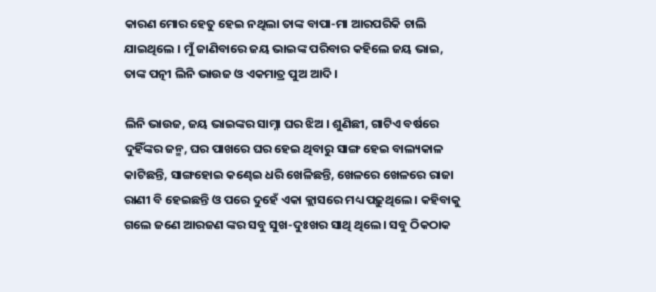କାରଣ ମୋର ହେତୁ ହେଇ ନଥିଲା ତାଙ୍କ ବାପା-ମା ଆରପରିକି ଚାଲି ଯାଇଥିଲେ । ମୁଁ ଜାଣିବାରେ ଜୟ ଭାଇଙ୍କ ପରିବାର କହିଲେ ଜୟ ଭାଇ, ତାଙ୍କ ପତ୍ନୀ ଲିନି ଭାଉଜ ଓ ଏକମାତ୍ର ପୁଅ ଆଦି ।

ଲିନି ଭାଉଜ, ଜୟ ଭାଇଙ୍କର ସାମ୍ନା ଘର ଝିଅ । ଶୁଣିଛୀ, ଗାଟିଏ ବର୍ଷରେ ଦୁହିଁଙ୍କର ଜନ୍ମ, ଘର ପାଖରେ ଘର ହେଇ ଥିବାରୁ ସାଙ୍ଗ ହେଇ ବାଲ୍ୟକାଳ କାଟିଛନ୍ତି, ସାଙ୍ଗହୋଇ କଣ୍ଢେଇ ଧରି ଖେଳିଛନ୍ତି, ଖେଳରେ ଖେଳରେ ରାଜା ରାଣୀ ବି ହେଇଛନ୍ତି ଓ ପରେ ଦୁହେଁ ଏକା କ୍ଲାସରେ ମଧ୍ୟ ପଢ଼ୁଥିଲେ । କହିବାକୁ ଗଲେ ଜଣେ ଆରଜଣ ଙ୍କର ସବୁ ସୁଖ-ଦୁଃଖର ସାଥି ଥିଲେ। ସବୁ ଠିକଠାକ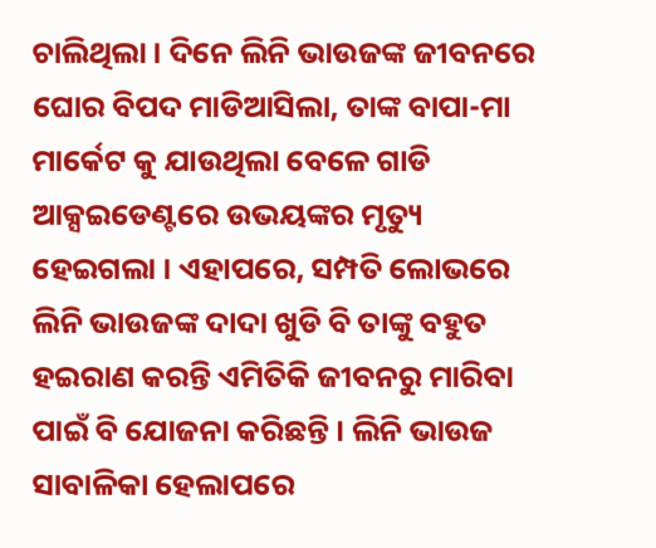ଚାଲିଥିଲା । ଦିନେ ଲିନି ଭାଉଜଙ୍କ ଜୀବନରେ ଘୋର ବିପଦ ମାଡିଆସିଲା, ତାଙ୍କ ବାପା-ମା ମାର୍କେଟ କୁ ଯାଉଥିଲା ବେଳେ ଗାଡି ଆକ୍ସଇଡେଣ୍ଟରେ ଉଭୟଙ୍କର ମୃତ୍ୟୁ ହେଇଗଲା । ଏହାପରେ, ସମ୍ପତି ଲୋଭରେ ଲିନି ଭାଉଜଙ୍କ ଦାଦା ଖୁଡି ବି ତାଙ୍କୁ ବହୁତ ହଇରାଣ କରନ୍ତି ଏମିତିକି ଜୀବନରୁ ମାରିବା ପାଇଁ ବି ଯୋଜନା କରିଛନ୍ତି । ଲିନି ଭାଉଜ ସାବାଳିକା ହେଲାପରେ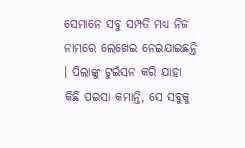ସେମାନେ ସବୁ ସମ୍ପତି ମଧ୍ୟ ନିଜ ନାମରେ ଲେଖେଇ ନେଇଯାଇଛନ୍ତି । ପିଲାଙ୍କୁ ଟୁଇଁସନ କରି ଯାହା କିଛି ପଇସା କମାନ୍ତି, ସେ ସବୁକୁ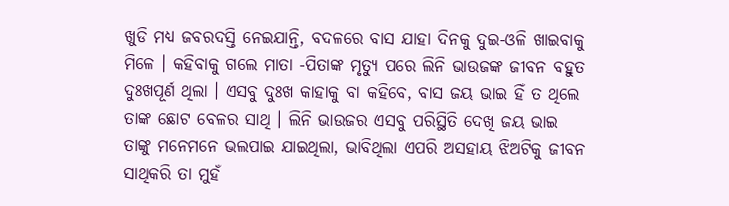ଖୁଡି ମଧ୍ୟ ଜବରଦସ୍ତି ନେଇଯାନ୍ତି, ବଦଳରେ ବାସ ଯାହା ଦିନକୁ ଦୁଇ-ଓଳି ଖାଇବାକୁ ମିଳେ । କହିବାକୁ ଗଲେ ମାତା -ପିତାଙ୍କ ମୃତ୍ୟୁ ପରେ ଲିନି ଭାଉଜଙ୍କ ଜୀବନ ବହୁତ ଦୁଃଖପୂର୍ଣ ଥିଲା । ଏସବୁ ଦୁଃଖ କାହାକୁ ବା କହିବେ, ବାସ ଜୟ ଭାଇ ହିଁ ତ ଥିଲେ ତାଙ୍କ ଛୋଟ ବେଳର ସାଥି । ଲିନି ଭାଉଜର ଏସବୁ ପରିସ୍ଥିତି ଦେଖି ଜୟ ଭାଇ ତାଙ୍କୁ ମନେମନେ ଭଲପାଇ ଯାଇଥିଲା, ଭାବିଥିଲା ଏପରି ଅସହାୟ ଝିଅଟିକୁ ଜୀବନ ସାଥିକରି ତା ମୁହଁ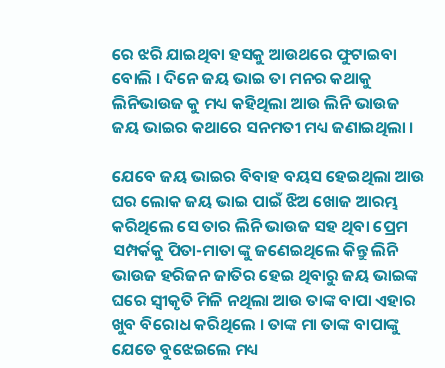ରେ ଝରି ଯାଇଥିବା ହସକୁ ଆଉଥରେ ଫୁଟାଇବା ବୋଲି । ଦିନେ ଜୟ ଭାଇ ତା ମନର କଥାକୁ ଲିନିଭାଉଜ କୁ ମଧ୍ୟ କହିଥିଲା ଆଉ ଲିନି ଭାଉଜ ଜୟ ଭାଇର କଥାରେ ସନମତୀ ମଧ୍ୟ ଜଣାଇଥିଲା ।

ଯେବେ ଜୟ ଭାଇର ବିବାହ ବୟସ ହେଇଥିଲା ଆଉ ଘର ଲୋକ ଜୟ ଭାଇ ପାଇଁ ଝିଅ ଖୋଜ ଆରମ୍ଭ କରିଥିଲେ ସେ ତାର ଲିନି ଭାଉଜ ସହ ଥିବା ପ୍ରେମ ସମ୍ପର୍କକୁ ପିତା-ମାତା ଙ୍କୁ ଜଣେଇଥିଲେ କିନ୍ତୁ ଲିନି ଭାଉଜ ହରିଜନ ଜାତିର ହେଇ ଥିବାରୁ ଜୟ ଭାଇଙ୍କ ଘରେ ସ୍ଵୀକୃତି ମିଳି ନଥିଲା ଆଉ ତାଙ୍କ ବାପା ଏହାର ଖୁବ ବିରୋଧ କରିଥିଲେ । ତାଙ୍କ ମା ତାଙ୍କ ବାପାଙ୍କୁ ଯେତେ ବୁଝେଇଲେ ମଧ୍ୟ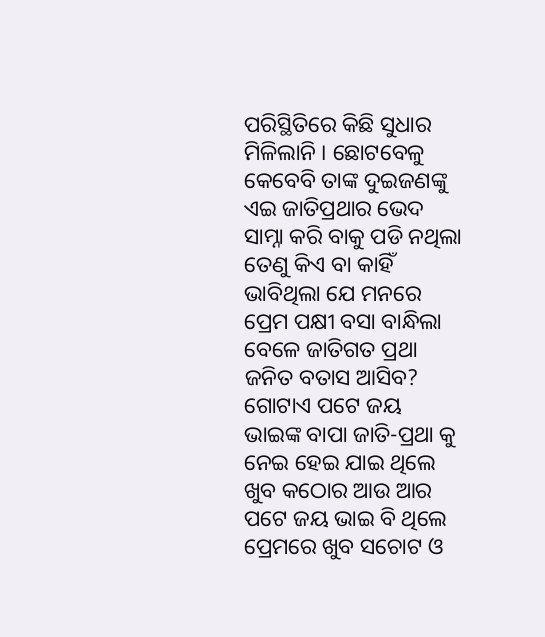ପରିସ୍ଥିତିରେ କିଛି ସୁଧାର ମିଳିଲାନି । ଛୋଟବେଳୁ କେବେବି ତାଙ୍କ ଦୁଇଜଣଙ୍କୁ ଏଇ ଜାତିପ୍ରଥାର ଭେଦ ସାମ୍ନା କରି ବାକୁ ପଡି ନଥିଲା ତେଣୁ କିଏ ବା କାହିଁ ଭାବିଥିଲା ଯେ ମନରେ ପ୍ରେମ ପକ୍ଷୀ ବସା ବାନ୍ଧିଲା ବେଳେ ଜାତିଗତ ପ୍ରଥା ଜନିତ ବତାସ ଆସିବ? ଗୋଟାଏ ପଟେ ଜୟ ଭାଇଙ୍କ ବାପା ଜାତି-ପ୍ରଥା କୁ ନେଇ ହେଇ ଯାଇ ଥିଲେ ଖୁବ କଠୋର ଆଉ ଆର ପଟେ ଜୟ ଭାଇ ବି ଥିଲେ ପ୍ରେମରେ ଖୁବ ସଚୋଟ ଓ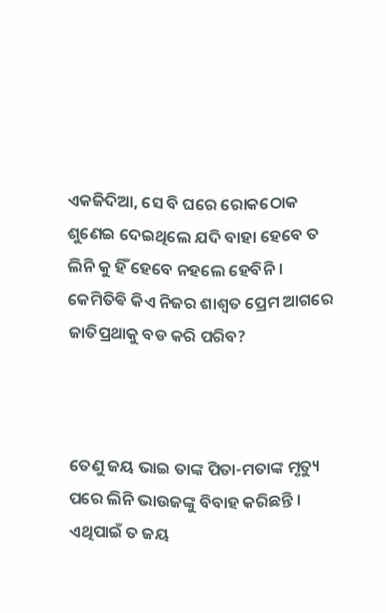ଏକଜିଦିଆ, ସେ ବି ଘରେ ରୋକଠୋକ ଶୁଣେଇ ଦେଇଥିଲେ ଯଦି ବାହା ହେବେ ତ ଲିନି କୁ ହିଁ ହେବେ ନହଲେ ହେବିନି । କେମିତିଵି କିଏ ନିଜର ଶାଶ୍ୱତ ପ୍ରେମ ଆଗରେ ଜାତିପ୍ରଥାକୁ ବଡ କରି ପରିବ?



ତେଣୁ ଜୟ ଭାଇ ତାଙ୍କ ପିତା-ମତାଙ୍କ ମୃତ୍ୟୁ ପରେ ଲିନି ଭାଉଜଙ୍କୁ ବିବାହ କରିଛନ୍ତି । ଏଥିପାଇଁ ତ ଜୟ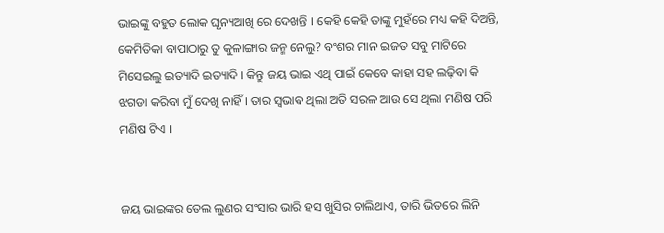ଭାଇଙ୍କୁ ବହୁତ ଲୋକ ଘୃନ୍ୟଆଖି ରେ ଦେଖନ୍ତି । କେହି କେହି ତାଙ୍କୁ ମୁହଁରେ ମଧ୍ୟ କହି ଦିଅନ୍ତି, କେମିତିକା ବାପାଠାରୁ ତୁ କୁଳାଙ୍ଗାର ଜନ୍ମ ନେଲୁ? ବଂଶର ମାନ ଇଜତ ସବୁ ମାଟିରେ ମିସେଇଲୁ ଇତ୍ୟାଦି ଇତ୍ୟାଦି । କିନ୍ତୁ ଜୟ ଭାଇ ଏଥି ପାଇଁ କେବେ କାହା ସହ ଲଢ଼ିବା କି ଝଗଡା କରିବା ମୁଁ ଦେଖି ନାହିଁ । ତାର ସ୍ଵଭାଵ ଥିଲା ଅତି ସରଳ ଆଉ ସେ ଥିଲା ମଣିଷ ପରି ମଣିଷ ଟିଏ ।


ଜୟ ଭାଇଙ୍କର ତେଲ ଲୁଣର ସଂସାର ଭାରି ହସ ଖୁସିର ଚାଲିଥାଏ, ତାରି ଭିତରେ ଲିନି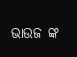ଭାଉଜ ଙ୍କ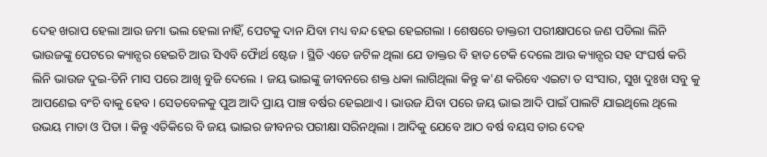ଦେହ ଖରାପ ହେଲା ଆଉ ଜମା ଭଲ ହେଲା ନାହିଁ, ପେଟକୁ ଦାନ ଯିବା ମଧ୍ୟ ବନ୍ଦ ହେଇ ହେଇଗଲା । ଶେଷରେ ଡାକ୍ତରୀ ପରୀକ୍ଷାପରେ ଜଣ ପଡିଲା ଲିନି ଭାଉଜଙ୍କୁ ପେଟରେ କ୍ୟାନ୍ସର ହେଇଚି ଆଉ ସିଏବି ଫୋୖର୍ଥ ଷ୍ଟେଜ । ସ୍ଥିତି ଏତେ ଜଟିଳ ଥିଲା ଯେ ଡାକ୍ତର ବି ହାତ ଟେକି ଦେଲେ ଆଉ କ୍ୟାନ୍ସର ସହ ସଂଘର୍ଷ କରି ଲିନି ଭାଉଜ ଦୁଇ-ତିନି ମାସ ପରେ ଆଖି ବୁଜି ଦେଲେ । ଜୟ ଭାଇଙ୍କୁ ଜୀବନରେ ଶକ୍ତ ଧକା ଲାଗିଥିଲା କିନ୍ତୁ କ'ଣ କରିବେ ଏଇଟା ତ ସଂସାର, ସୁଖ ଦୁଃଖ ସବୁ କୁ ଆପଣେଇ ବଂଚି ବାକୁ ହେବ । ସେତବେଳକୁ ପୁଅ ଆଦି ପ୍ରାୟ ପାଞ୍ଚ ବର୍ଷର ହେଇଥାଏ । ଭାଉଜ ଯିବା ପରେ ଜୟ ଭାଇ ଆଦି ପାଇଁ ପାଲଟି ଯାଇଥିଲେ ଥିଲେ ଉଭୟ ମାତା ଓ ପିତା । କିନ୍ତୁ ଏତିକିରେ ବି ଜୟ ଭାଇର ଜୀବନର ପରୀକ୍ଷା ସରିନଥିଲା । ଆଦିକୁ ଯେବେ ଆଠ ବର୍ଷ ବୟସ ତାର ଦେହ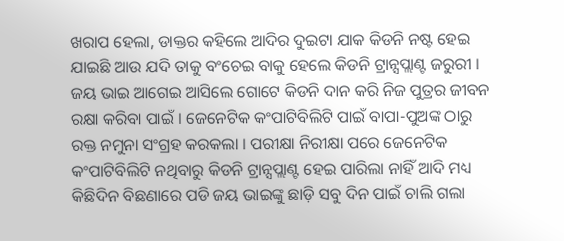ଖରାପ ହେଲା, ଡାକ୍ତର କହିଲେ ଆଦିର ଦୁଇଟା ଯାକ କିଡନି ନଷ୍ଟ ହେଇ ଯାଇଛି ଆଉ ଯଦି ତାକୁ ବଂଚେଇ ବାକୁ ହେଲେ କିଡନି ଟ୍ରାନ୍ସପ୍ଲାଣ୍ଟ ଜରୁରୀ । ଜୟ ଭାଇ ଆଗେଇ ଆସିଲେ ଗୋଟେ କିଡନି ଦାନ କରି ନିଜ ପୁତ୍ରର ଜୀବନ ରକ୍ଷା କରିବା ପାଇଁ । ଜେନେଟିକ କଂପାଟିବିଲିଟି ପାଇଁ ବାପା-ପୁଅଙ୍କ ଠାରୁ ରକ୍ତ ନମୁନା ସଂଗ୍ରହ କରକଲା । ପରୀକ୍ଷା ନିରୀକ୍ଷା ପରେ ଜେନେଟିକ କଂପାଟିବିଲିଟି ନଥିବାରୁ କିଡନି ଟ୍ରାନ୍ସପ୍ଲାଣ୍ଟ ହେଇ ପାରିଲା ନାହିଁ ଆଦି ମଧ୍ୟ କିଛିଦିନ ବିଛଣାରେ ପଡି ଜୟ ଭାଇଙ୍କୁ ଛାଡ଼ି ସବୁ ଦିନ ପାଇଁ ଚାଲି ଗଲା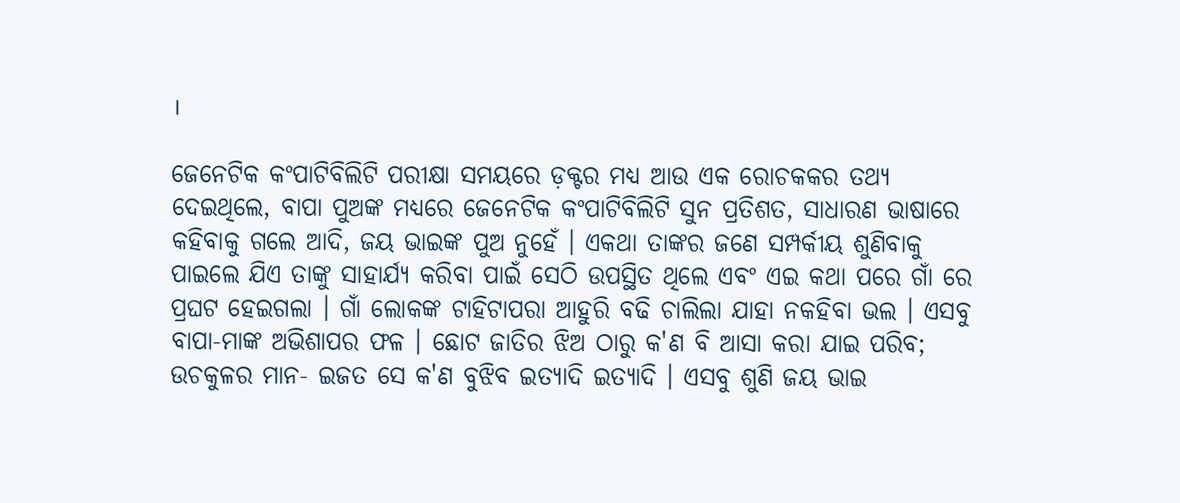।

ଜେନେଟିକ କଂପାଟିବିଲିଟି ପରୀକ୍ଷା ସମୟରେ ଡ଼କ୍ଟର ମଧ୍ୟ ଆଉ ଏକ ରୋଚକକର ତଥ୍ୟ ଦେଇଥିଲେ, ବାପା ପୁଅଙ୍କ ମଧ୍ୟରେ ଜେନେଟିକ କଂପାଟିବିଲିଟି ସୁନ ପ୍ରତିଶତ, ସାଧାରଣ ଭାଷାରେ କହିବାକୁ ଗଲେ ଆଦି, ଜୟ ଭାଇଙ୍କ ପୁଅ ନୁହେଁ । ଏକଥା ତାଙ୍କର ଜଣେ ସମ୍ପର୍କୀୟ ଶୁଣିବାକୁ ପାଇଲେ ଯିଏ ତାଙ୍କୁ ସାହାର୍ଯ୍ୟ କରିବା ପାଇଁ ସେଠି ଉପସ୍ଥିତ ଥିଲେ ଏବଂ ଏଇ କଥା ପରେ ଗାଁ ରେ ପ୍ରଘଟ ହେଇଗଲା । ଗାଁ ଲୋକଙ୍କ ଟାହିଟାପରା ଆହୁରି ବଢି ଚାଲିଲା ଯାହା ନକହିବା ଭଲ । ଏସବୁ ବାପା-ମାଙ୍କ ଅଭିଶାପର ଫଳ । ଛୋଟ ଜାତିର ଝିଅ ଠାରୁ କ'ଣ ବି ଆସା କରା ଯାଇ ପରିବ; ଉଚକୁଳର ମାନ- ଇଜତ ସେ କ'ଣ ବୁଝିବ ଇତ୍ୟାଦି ଇତ୍ୟାଦି । ଏସବୁ ଶୁଣି ଜୟ ଭାଇ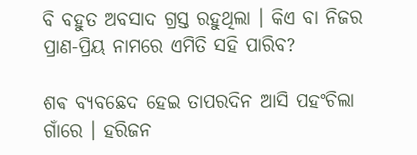ବି ବହୁତ ଅବସାଦ ଗ୍ରସ୍ତ ରହୁଥିଲା । କିଏ ବା ନିଜର ପ୍ରାଣ-ପ୍ରିୟ ନାମରେ ଏମିତି ସହି ପାରିବ?

ଶଵ ବ୍ୟବଛେଦ ହେଇ ତାପରଦିନ ଆସି ପହଂଚିଲା ଗାଁରେ । ହରିଜନ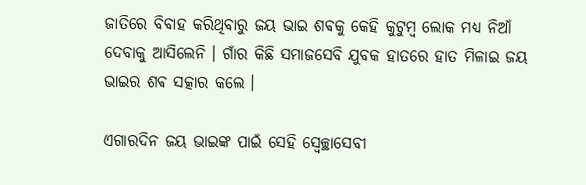ଜାତିରେ ବିବାହ କରିଥିବାରୁ ଜୟ ଭାଇ ଶଵକୁ କେହି କୁଟୁମ୍ବ ଲୋକ ମଧ୍ୟ ନିଆଁ ଦେବାକୁ ଆସିଲେନି । ଗାଁର କିଛି ସମାଜସେବି ଯୁବକ ହାତରେ ହାତ ମିଳାଇ ଜୟ ଭାଇର ଶଵ ସତ୍କାର କଲେ ।

ଏଗାରଦିନ ଜୟ ଭାଇଙ୍କ ପାଇଁ ସେହି ସ୍ବେଚ୍ଛାସେବୀ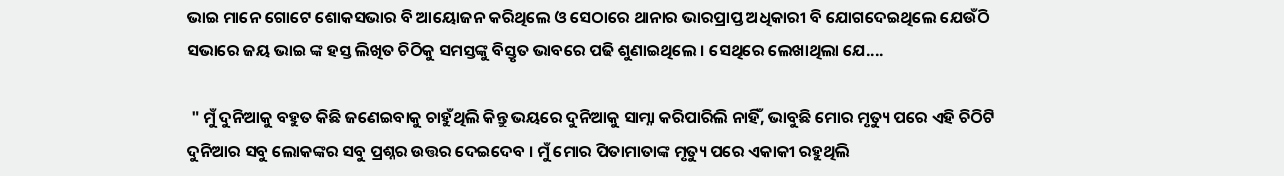ଭାଇ ମାନେ ଗୋଟେ ଶୋକସଭାର ବି ଆୟୋଜନ କରିଥିଲେ ଓ ସେଠାରେ ଥାନାର ଭାରପ୍ରାପ୍ତ ଅଧିକାରୀ ବି ଯୋଗଦେଇଥିଲେ ଯେଉଁଠି ସଭାରେ ଜୟ ଭାଇ ଙ୍କ ହସ୍ତ ଲିଖିତ ଚିଠିକୁ ସମସ୍ତଙ୍କୁ ବିସ୍ତୃତ ଭାବରେ ପଢି ଶୁଣାଇଥିଲେ । ସେଥିରେ ଲେଖାଥିଲା ଯେ....

 " ମୁଁ ଦୁନିଆକୁ ବହୁତ କିଛି ଜଣେଇବାକୁ ଚାହୁଁଥିଲି କିନ୍ତୁ ଭୟରେ ଦୁନିଆକୁ ସାମ୍ନା କରିପାରିଲି ନାହିଁ, ଭାବୁଛି ମୋର ମୃତ୍ୟୁ ପରେ ଏହି ଚିଠିଟି ଦୁନିଆର ସବୁ ଲୋକଙ୍କର ସବୁ ପ୍ରଶ୍ନର ଉତ୍ତର ଦେଇଦେବ । ମୁଁ ମୋର ପିତାମାତାଙ୍କ ମୃତ୍ୟୁ ପରେ ଏକାକୀ ରହୁଥିଲି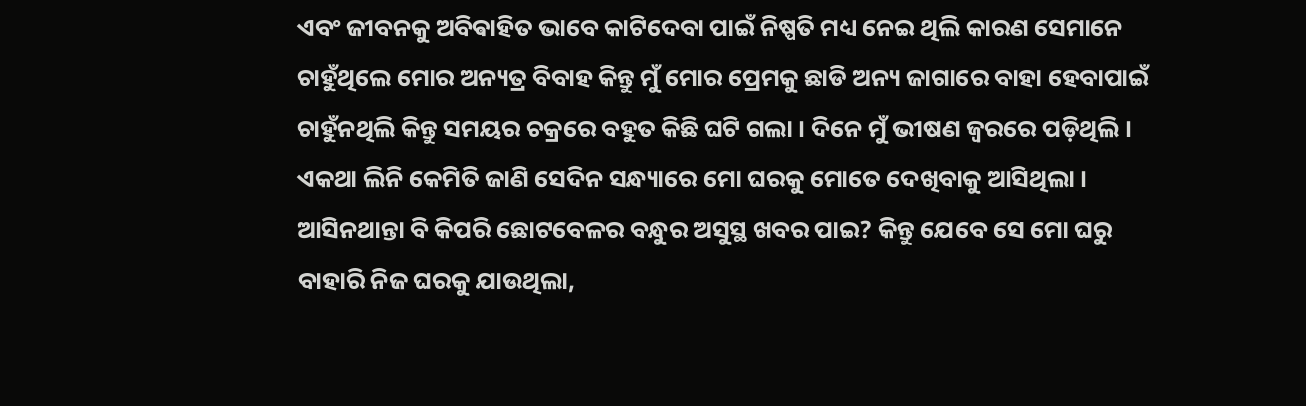ଏବଂ ଜୀବନକୁ ଅବିଵାହିତ ଭାବେ କାଟିଦେବା ପାଇଁ ନିଷ୍ପତି ମଧ୍ୟ ନେଇ ଥିଲି କାରଣ ସେମାନେ ଚାହୁଁଥିଲେ ମୋର ଅନ୍ୟତ୍ର ବିବାହ କିନ୍ତୁ ମୁଁ ମୋର ପ୍ରେମକୁ ଛାଡି ଅନ୍ୟ ଜାଗାରେ ବାହା ହେବାପାଇଁ ଚାହୁଁନଥିଲି କିନ୍ତୁ ସମୟର ଚକ୍ରରେ ବହୁତ କିଛି ଘଟି ଗଲା । ଦିନେ ମୁଁ ଭୀଷଣ ଜ୍ୱରରେ ପଡ଼ିଥିଲି । ଏକଥା ଲିନି କେମିତି ଜାଣି ସେଦିନ ସନ୍ଧ୍ୟାରେ ମୋ ଘରକୁ ମୋତେ ଦେଖିବାକୁ ଆସିଥିଲା । ଆସିନଥାନ୍ତା ବି କିପରି ଛୋଟବେଳର ବନ୍ଧୁର ଅସୁସ୍ଥ ଖବର ପାଇ? କିନ୍ତୁ ଯେବେ ସେ ମୋ ଘରୁ ବାହାରି ନିଜ ଘରକୁ ଯାଉଥିଲା,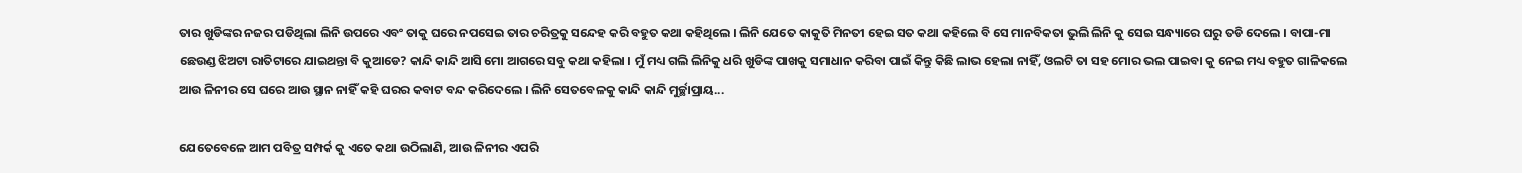ତାର ଖୁଡିଙ୍କର ନଜର ପଡିଥିଲା ଲିନି ଉପରେ ଏବଂ ତାକୁ ଘରେ ନପସେଇ ତାର ଚରିତ୍ରକୁ ସନ୍ଦେହ କରି ବହୁତ କଥା କହିଥିଲେ । ଲିନି ଯେତେ କାକୁତି ମିନତୀ ହେଇ ସତ କଥା କହିଲେ ବି ସେ ମାନବିକତା ଭୁଲି ଲିନି କୁ ସେଇ ସନ୍ଧ୍ୟାରେ ଘରୁ ତଡି ଦେଲେ । ବାପା-ମା ଛେଉଣ୍ଡ ଝିଅଟା ରାତିଟାରେ ଯାଇଥନ୍ତା ବି କୁଆଡେ? କାନ୍ଦି କାନ୍ଦି ଆସି ମୋ ଆଗରେ ସବୁ କଥା କହିଲା । ମୁଁ ମଧ୍ୟ ଗଲି ଲିନିକୁ ଧରି ଖୁଡିଙ୍କ ପାଖକୁ ସମାଧାନ କରିବା ପାଇଁ କିନ୍ତୁ କିଛି ଲାଭ ହେଲା ନାହିଁ, ଓଲଟି ତା ସହ ମୋର ଭଲ ପାଇବା କୁ ନେଇ ମଧ୍ୟ ବହୁତ ଗାଳିକଲେ ଆଉ ଳିନୀର ସେ ଘରେ ଆଉ ସ୍ଥାନ ନାହିଁ କହି ଘରର କବାଟ ବନ୍ଦ କରିଦେଲେ । ଲିନି ସେତବେଳକୁ କାନ୍ଦି କାନ୍ଦି ମୁର୍ଚ୍ଛାପ୍ରାୟ...

ଯେତେବେଳେ ଆମ ପବିତ୍ର ସମ୍ପର୍କ କୁ ଏତେ କଥା ଉଠିଲାଣି, ଆଉ ଳିନୀର ଏପରି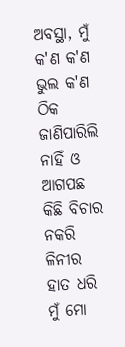ଅବସ୍ଥା, ମୁଁ କ'ଣ କ'ଣ ଭୁଲ କ'ଣ ଠିକ ଜାଣିପାରିଲି ନାହିଁ ଓ ଆଗପଛ କିଛି ବିଚାର ନକରି ଳିନୀର ହାତ ଧରି ମୁଁ ମୋ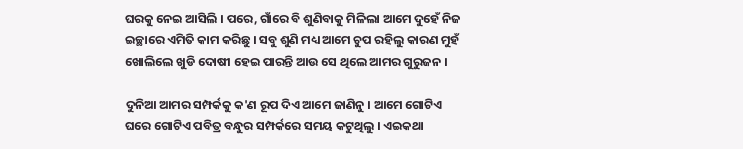ଘରକୁ ନେଇ ଆସିଲି । ପରେ, ଗାଁରେ ବି ଶୁଣିବାକୁ ମିଳିଲା ଆମେ ଦୁହେଁ ନିଜ ଇଚ୍ଛାରେ ଏମିତି କାମ କରିଛୁ । ସବୁ ଶୁଣି ମଧ୍ୟ ଆମେ ଚୁପ ରହିଲୁ କାରଣ ମୁହଁ ଖୋଲିଲେ ଖୁଡି ଦୋଷୀ ହେଇ ପାରନ୍ତି ଆଉ ସେ ଥିଲେ ଆମର ଗୁରୁଜନ ।

ଦୁନିଆ ଆମର ସମ୍ପର୍କକୁ କ'ଣ ରୂପ ଦିଏ ଆମେ ଜାଣିନୁ । ଆମେ ଗୋଟିଏ ଘରେ ଗୋଟିଏ ପବିତ୍ର ବନ୍ଧୁର ସମ୍ପର୍କରେ ସମୟ କଟୁଥିଲୁ । ଏଇକଥା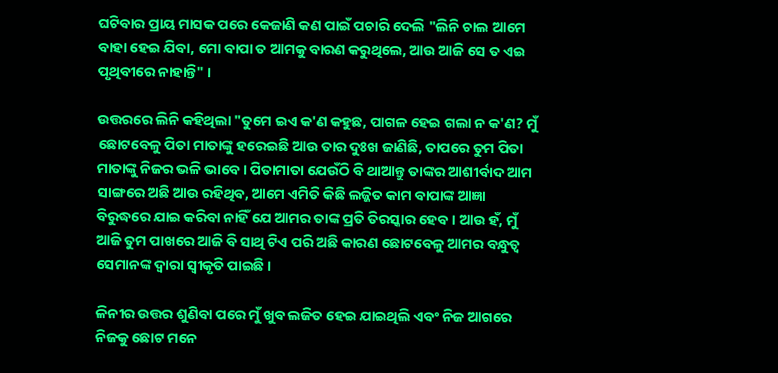ଘଟିବାର ପ୍ରାୟ ମାସକ ପରେ କେଜାଣି କଣ ପାଇଁ ପଚାରି ଦେଲି "ଲିନି ଚାଲ ଆମେ ବାହା ହେଇ ଯିବା, ମୋ ବାପା ତ ଆମକୁ ବାରଣ କରୁଥିଲେ, ଆଉ ଆଜି ସେ ତ ଏଇ ପୃଥିବୀରେ ନାହାନ୍ତି" ।

ଉତ୍ତରରେ ଲିନି କହିଥିଲା "ତୁମେ ଇଏ କ'ଣ କହୁଛ, ପାଗଳ ହେଇ ଗଲା ନ କ'ଣ? ମୁଁ ଛୋଟବେଳୁ ପିତା ମାତାଙ୍କୁ ହରେଇଛି ଆଉ ତାର ଦୁଃଖ ଜାଣିଛି, ତାପରେ ତୁମ ପିତା ମାତାଙ୍କୁ ନିଜର ଭଳି ଭାବେ । ପିତାମାତା ଯେଉଁଠି ବି ଥାଆନ୍ତୁ ତାଙ୍କର ଆଶୀର୍ବାଦ ଆମ ସାଙ୍ଗରେ ଅଛି ଆଉ ରହିଥିବ, ଆମେ ଏମିତି କିଛି ଲଜ୍ଜିତ କାମ ବାପାଙ୍କ ଆଜ୍ଞା ବିରୁଦ୍ଧରେ ଯାଇ କରିବା ନାହିଁ ଯେ ଆମର ତାଙ୍କ ପ୍ରତି ତିରସ୍କାର ହେବ । ଆଉ ହଁ, ମୁଁ ଆଜି ତୁମ ପାଖରେ ଆଜି ବି ସାଥି ଟିଏ ପରି ଅଛି କାରଣ ଛୋଟବେଳୁ ଆମର ବନ୍ଧୁତ୍ୱ ସେମାନଙ୍କ ଦ୍ୱାରା ସ୍ଵୀକୃତି ପାଇଛି ।

ଳିନୀର ଉତ୍ତର ଶୁଣିବା ପରେ ମୁଁ ଖୁବ ଲଜିତ ହେଇ ଯାଇଥିଲି ଏବଂ ନିଜ ଆଗରେ ନିଜକୁ ଛୋଟ ମନେ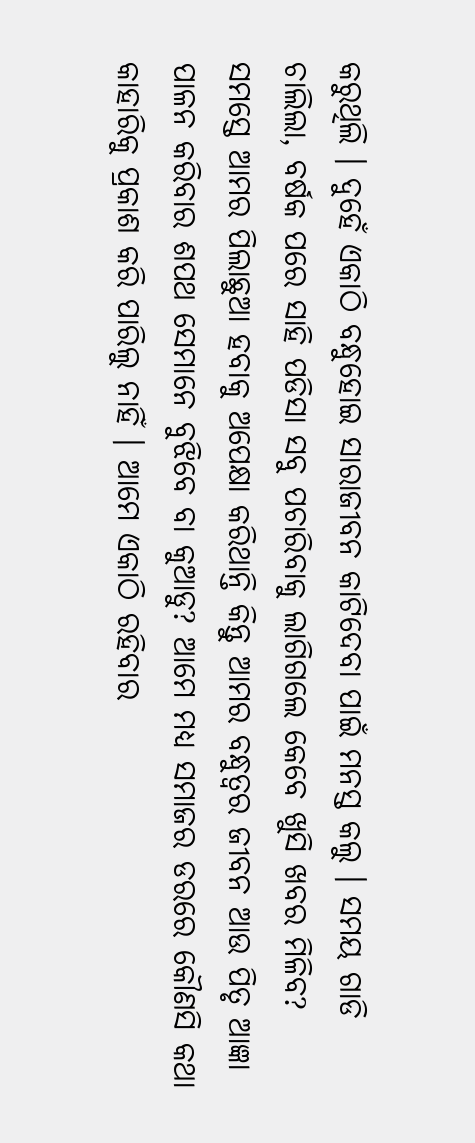କରୁଥିଲି । ଦୁହେଁ ଏକାଠି ବନ୍ଧୁହୋଇ ସାରାଜୀବନ କାଟିଦେବା ପାଇଁ ମନସ୍ତ କଲୁ । ସମୟ ଗାଡି ଚାଲିଲା, ବର୍ଷକ ପରେ ସାହି ପଡିସା ସବୁ ପଚାରିବାକୁ ଲାଗିଗଲେ କେବେ ଖୁସି ଖବର ମିଳିବ? ସମସ୍ତେ ଆମର ପିଲାଛୁଆ ହବାକୁ ଅପେକ୍ଷା କରିଥାନ୍ତି କିନ୍ତୁ ଆମର ବନ୍ଧୁତ୍ୱର ଜୀବନ ଆଉ ପିତୃ ଆଜ୍ଞା ପାଳନ କରିବାର ଶପଥ ସେମାନେ ବୁଝିବେ ବା କୁଆଡୁ? ଆମେ ମଧ୍ୟ ସମାଜର ଡରରେ କୌଣସି କଥା କାହାରିକୁ ପ୍ରକାଶ କରି ପାରିଲୁ ନାହିଁ । ଆମେ ଏକାଠି ରହିବାର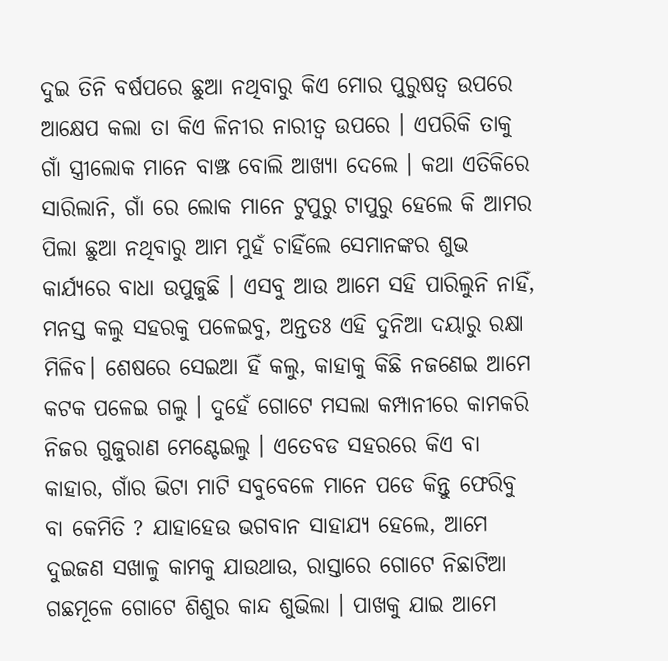ଦୁଇ ତିନି ବର୍ଷପରେ ଛୁଆ ନଥିବାରୁ କିଏ ମୋର ପୁରୁଷତ୍ୱ ଉପରେ ଆକ୍ଷେପ କଲା ତା କିଏ ଳିନୀର ନାରୀତ୍ୱ ଉପରେ । ଏପରିକି ତାକୁ ଗାଁ ସ୍ତ୍ରୀଲୋକ ମାନେ ବାଞ୍ଝ ବୋଲି ଆଖ୍ୟା ଦେଲେ । କଥା ଏତିକିରେ ସାରିଲାନି, ଗାଁ ରେ ଲୋକ ମାନେ ଟୁପୁରୁ ଟାପୁରୁ ହେଲେ କି ଆମର ପିଲା ଛୁଆ ନଥିବାରୁ ଆମ ମୁହଁ ଚାହିଁଲେ ସେମାନଙ୍କର ଶୁଭ କାର୍ଯ୍ୟରେ ବାଧା ଉପୁଜୁଛି । ଏସବୁ ଆଉ ଆମେ ସହି ପାରିଲୁନି ନାହିଁ, ମନସ୍ତ କଲୁ ସହରକୁ ପଳେଇବୁ, ଅନ୍ତତଃ ଏହି ଦୁନିଆ ଦୟାରୁ ରକ୍ଷା ମିଳିବ। ଶେଷରେ ସେଇଆ ହିଁ କଲୁ, କାହାକୁ କିଛି ନଜଣେଇ ଆମେ କଟକ ପଳେଇ ଗଲୁ । ଦୁହେଁ ଗୋଟେ ମସଲା କମ୍ପାନୀରେ କାମକରି ନିଜର ଗୁଜୁରାଣ ମେଣ୍ଟେଇଲୁ । ଏତେବଡ ସହରରେ କିଏ ବା କାହାର, ଗାଁର ଭିଟା ମାଟି ସବୁବେଳେ ମାନେ ପଡେ କିନ୍ତୁ ଫେରିବୁ ବା କେମିତି ? ଯାହାହେଉ ଭଗବାନ ସାହାଯ୍ୟ ହେଲେ, ଆମେ ଦୁଇଜଣ ସଖାଳୁ କାମକୁ ଯାଉଥାଉ, ରାସ୍ତାରେ ଗୋଟେ ନିଛାଟିଆ ଗଛମୂଳେ ଗୋଟେ ଶିଶୁର କାନ୍ଦ ଶୁଭିଲା । ପାଖକୁ ଯାଇ ଆମେ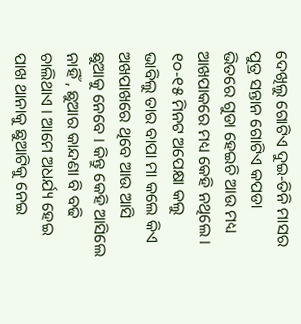ଦେଖିଲୁ ଗୋଟିଏ ଦୁଇ-ତିନି ମାସର ପୁତ୍ର ସନ୍ତାନ ଗୋଟିଏ କପଡା ଭିତରେ ଗୁଡା ହେଇଚି ଆଉ ମଧ୍ୟ ଆଖପାକରେ ମଧ୍ୟ କେହି ନଥିଲେ । ୧୦-୧୫ ମିନଟ ଅପେକ୍ଷା କଲୁ ଭାବିଲୁ ତାର ବାପା ମା କଲେ କିଏ ଅଖପାଖରେ ଥିବେ ଆଉ ଆସି ଛୁଆକୁ ନେବେ । କିନ୍ତୁ କେହି ଆସିଲେ ନାହିଁ , ଛୁଆର କାନ୍ଦଣା ବି ବଢି ଚାଲିଥାଏ । ଆମେ ଅଧର୍ଯ୍ୟ ହେଇ ପାଖ ଥାନାକୁ ଛୁଆଟିକୁ ନେଇ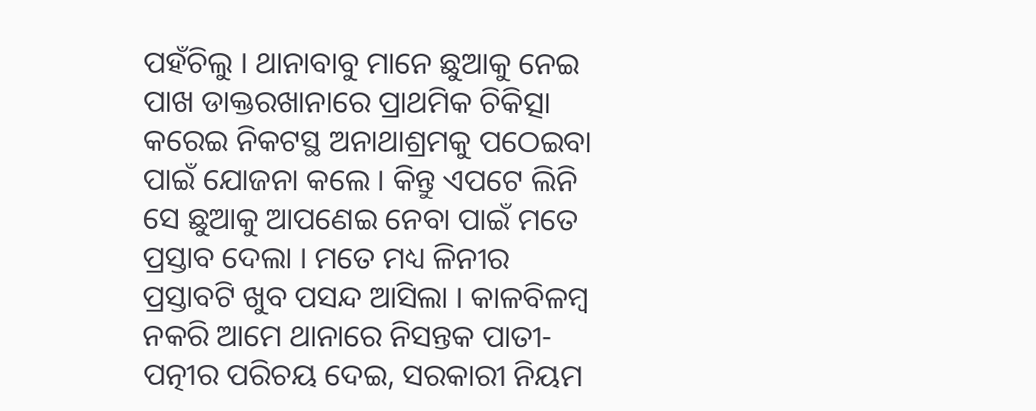ପହଁଚିଲୁ । ଥାନାବାବୁ ମାନେ ଛୁଆକୁ ନେଇ ପାଖ ଡାକ୍ତରଖାନାରେ ପ୍ରାଥମିକ ଚିକିତ୍ସା କରେଇ ନିକଟସ୍ଥ ଅନାଥାଶ୍ରମକୁ ପଠେଇବା ପାଇଁ ଯୋଜନା କଲେ । କିନ୍ତୁ ଏପଟେ ଲିନି ସେ ଛୁଆକୁ ଆପଣେଇ ନେବା ପାଇଁ ମତେ ପ୍ରସ୍ତାବ ଦେଲା । ମତେ ମଧ୍ୟ ଳିନୀର ପ୍ରସ୍ତାବଟି ଖୁବ ପସନ୍ଦ ଆସିଲା । କାଳବିଳମ୍ବ ନକରି ଆମେ ଥାନାରେ ନିସନ୍ତକ ପାତୀ-ପତ୍ନୀର ପରିଚୟ ଦେଇ, ସରକାରୀ ନିୟମ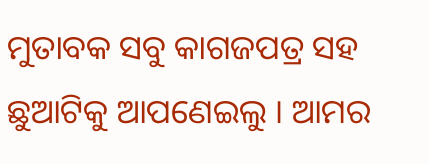ମୁତାବକ ସବୁ କାଗଜପତ୍ର ସହ ଛୁଆଟିକୁ ଆପଣେଇଲୁ । ଆମର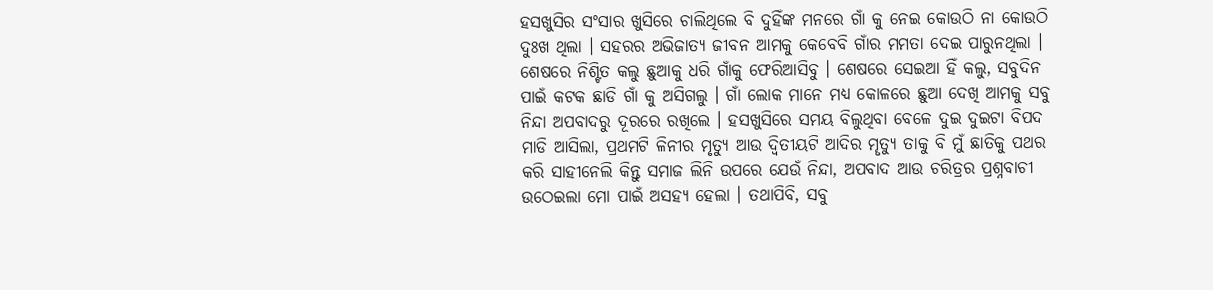ହସଖୁସିର ସଂସାର ଖୁସିରେ ଚାଲିଥିଲେ ବି ଦୁହିଁଙ୍କ ମନରେ ଗାଁ କୁ ନେଇ କୋଉଠି ନା କୋଉଠି ଦୁଃଖ ଥିଲା । ସହରର ଅଭିଜାତ୍ୟ ଜୀବନ ଆମକୁ କେବେବି ଗାଁର ମମତା ଦେଇ ପାରୁନଥିଲା । ଶେଷରେ ନିଶ୍ଟିତ କଲୁ ଛୁଆକୁ ଧରି ଗାଁକୁ ଫେରିଆସିବୁ । ଶେଷରେ ସେଇଆ ହିଁ କଲୁ, ସବୁଦିନ ପାଇଁ କଟକ ଛାଡି ଗାଁ କୁ ଅସିଗଲୁ । ଗାଁ ଲୋକ ମାନେ ମଧ୍ୟ କୋଳରେ ଛୁଆ ଦେଖି ଆମକୁ ସବୁ ନିନ୍ଦା ଅପବାଦରୁ ଦୂରରେ ରଖିଲେ । ହସଖୁସିରେ ସମୟ ବିଲୁଥିବା ବେଳେ ଦୁଇ ଦୁଇଟା ବିପଦ ମାଡି ଆସିଲା, ପ୍ରଥମଟି ଳିନୀର ମୃତ୍ୟୁ ଆଉ ଦ୍ୱିତୀୟଟି ଆଦିର ମୄତ୍ୟୁ ତାକୁ ବି ମୁଁ ଛାତିକୁ ପଥର କରି ସାହୀନେଲି କିନ୍ତୁ ସମାଜ ଲିନି ଉପରେ ଯେଉଁ ନିନ୍ଦା, ଅପବାଦ ଆଉ ଚରିତ୍ରର ପ୍ରଶ୍ନବାଚୀ ଉଠେଇଲା ମୋ ପାଇଁ ଅସହ୍ୟ ହେଲା । ତଥାପିବି, ସବୁ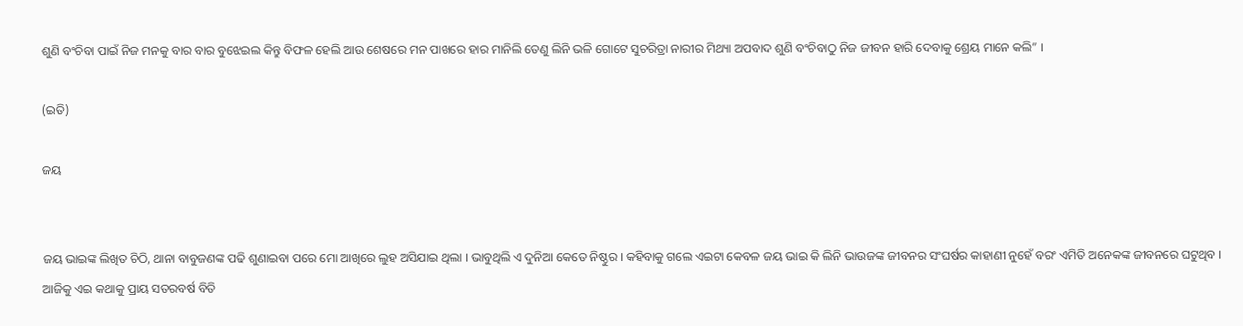ଶୁଣି ବଂଚିବା ପାଇଁ ନିଜ ମନକୁ ବାର ବାର ବୁଝେଇଲ କିନ୍ତୁ ବିଫଳ ହେଲି ଆଉ ଶେଷରେ ମନ ପାଖରେ ହାର ମାନିଲି ତେଣୁ ଲିନି ଭଳି ଗୋଟେ ସୁଚରିତ୍ରା ନାରୀର ମିଥ୍ୟା ଅପବାଦ ଶୁଣି ବଂଚିବାଠୁ ନିଜ ଜୀବନ ହାରି ଦେବାକୁ ଶ୍ରେୟ ମାନେ କଲି” ।

(ଇତି)

ଜୟ


ଜୟ ଭାଇଙ୍କ ଲିଖିତ ଚିଠି, ଥାନା ବାବୁଜଣଙ୍କ ପଢି ଶୁଣାଇବା ପରେ ମୋ ଆଖିରେ ଲୁହ ଅସିଯାଇ ଥିଲା । ଭାବୁଥିଲି ଏ ଦୁନିଆ କେତେ ନିଷ୍ଠୁର । କହିବାକୁ ଗଲେ ଏଇଟା କେବଳ ଜୟ ଭାଇ କି ଲିନି ଭାଉଜଙ୍କ ଜୀବନର ସଂଘର୍ଷର କାହାଣୀ ନୁହେଁ ବରଂ ଏମିତି ଅନେକଙ୍କ ଜୀବନରେ ଘଟୁଥିବ । ଆଜିକୁ ଏଇ କଥାକୁ ପ୍ରାୟ ସତରବର୍ଷ ବିତି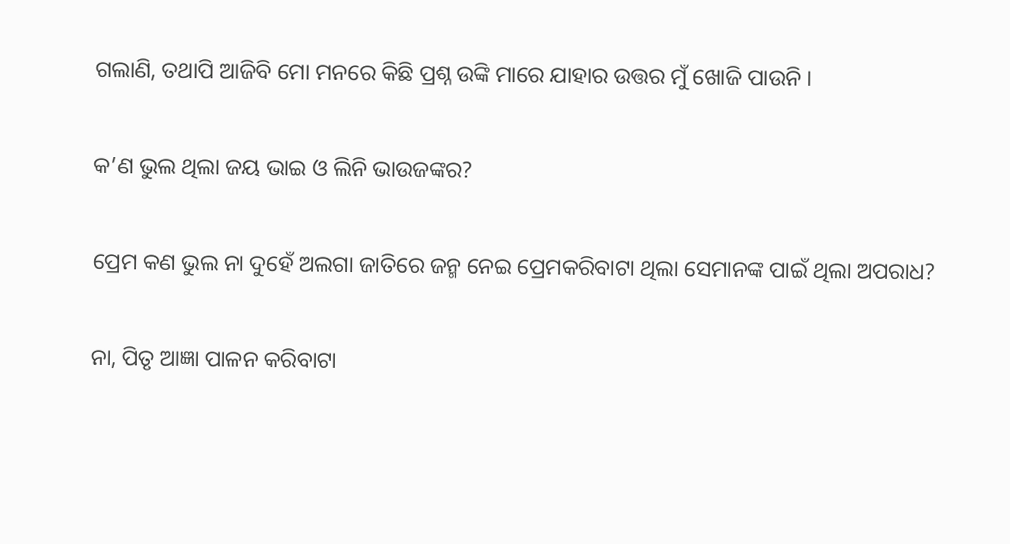ଗଲାଣି, ତଥାପି ଆଜିବି ମୋ ମନରେ କିଛି ପ୍ରଶ୍ନ ଉଙ୍କି ମାରେ ଯାହାର ଉତ୍ତର ମୁଁ ଖୋଜି ପାଉନି ।

କ’ଣ ଭୁଲ ଥିଲା ଜୟ ଭାଇ ଓ ଲିନି ଭାଉଜଙ୍କର?

ପ୍ରେମ କଣ ଭୁଲ ନା ଦୁହେଁ ଅଲଗା ଜାତିରେ ଜନ୍ମ ନେଇ ପ୍ରେମକରିବାଟା ଥିଲା ସେମାନଙ୍କ ପାଇଁ ଥିଲା ଅପରାଧ?

ନା, ପିତୃ ଆଜ୍ଞା ପାଳନ କରିବାଟା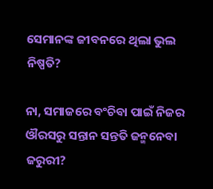ସେମାନଙ୍କ ଜୀବନରେ ଥିଲା ଭୁଲ ନିଷ୍ପତି?

ନା, ସମାଜରେ ବଂଚିବା ପାଇଁ ନିଜର ଔରସରୁ ସନ୍ତାନ ସନ୍ତତି ଜନ୍ମନେବା ଜରୁରୀ?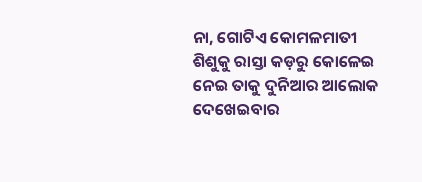ନା, ଗୋଟିଏ କୋମଳମାତୀ ଶିଶୁକୁ ରାସ୍ତା କଡ଼ରୁ କୋଳେଇ ନେଇ ତାକୁ ଦୁନିଆର ଆଲୋକ ଦେଖେଇବାର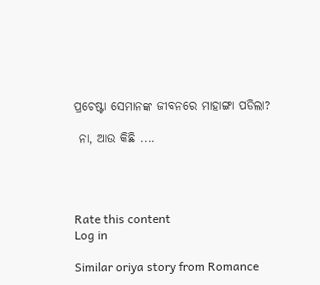ପ୍ରଚେଷ୍ଟା ସେମାନଙ୍କ ଜୀବନରେ ମାହାଙ୍ଗା ପଡିଲା?

 ନା, ଆଉ କିଛି ....




Rate this content
Log in

Similar oriya story from Romance